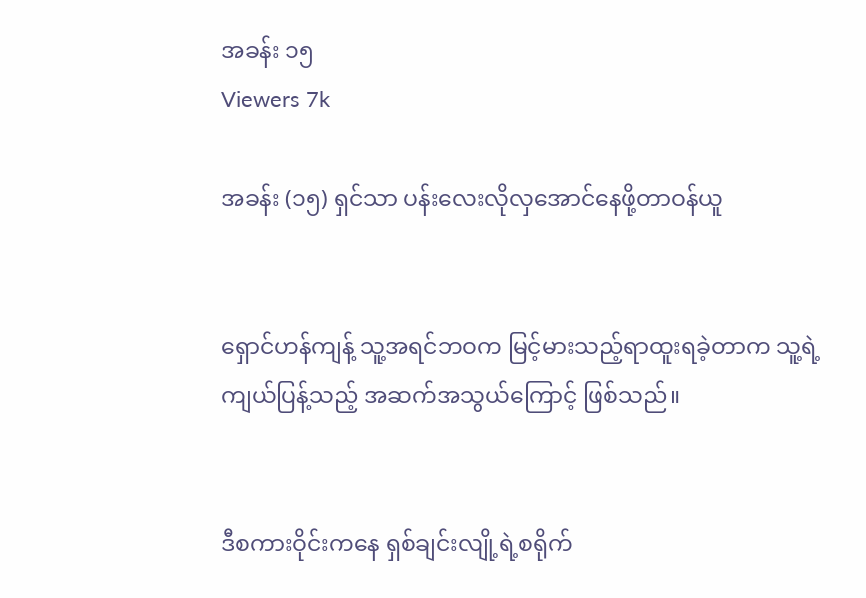အခန်း ၁၅
Viewers 7k

အခန်း (၁၅) ရှင်သာ ပန်းလေးလိုလှအောင်နေဖို့တာဝန်ယူ


ရှောင်ဟန်ကျန့် သူ့အရင်ဘဝက မြင့်မားသည့်ရာထူးရခဲ့တာက သူ့ရဲ့ကျယ်ပြန့်သည့် အဆက်အသွယ်ကြောင့် ဖြစ်သည်။


ဒီစကားဝိုင်းကနေ ရှစ်ချင်းလျို့ရဲ့စရိုက်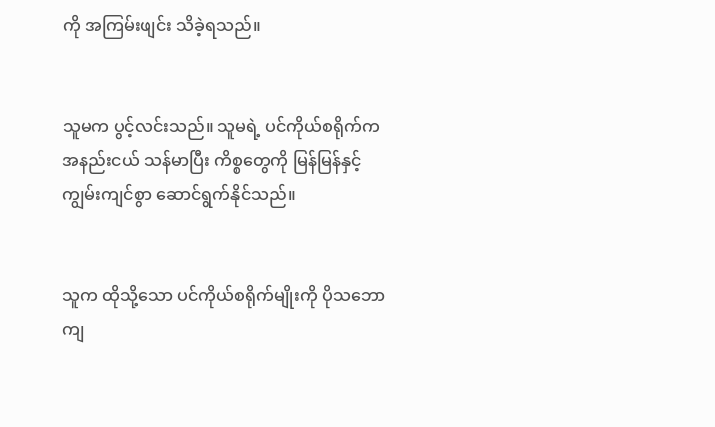ကို အကြမ်းဖျင်း သိခဲ့ရသည်။


သူမက ပွင့်လင်းသည်။ သူမရဲ့ ပင်ကိုယ်စရိုက်က အနည်းငယ် သန်မာပြီး ကိစ္စတွေကို မြန်မြန်နှင့် ကျွမ်းကျင်စွာ ဆောင်ရွက်နိုင်သည်။


သူက ထိုသို့သော ပင်ကိုယ်စရိုက်မျိုးကို ပိုသဘောကျ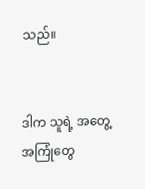သည်။


ဒါက သူရဲ့ အတွေ့အကြုံတွေ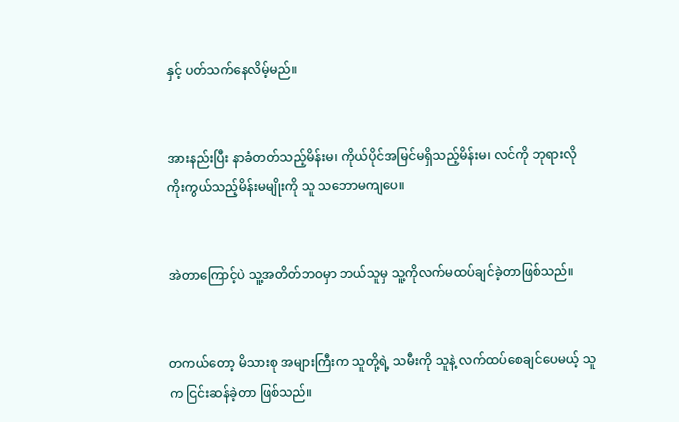နှင့် ပတ်သက်နေလိမ့်မည်။


အားနည်းပြီး နာခံတတ်သည့်မိန်းမ၊ ကိုယ်ပိုင်အမြင်မရှိသည့်မိန်းမ၊ လင်ကို ဘုရားလိုကိုးကွယ်သည့်မိန်းမမျိုးကို သူ သဘောမကျပေ။


အဲတာကြောင့်ပဲ သူ့အတိတ်ဘဝမှာ ဘယ်သူမှ သူ့ကိုလက်မထပ်ချင်ခဲ့တာဖြစ်သည်။


တကယ်တော့ မိသားစု အများကြီးက သူတို့ရဲ့ သမီးကို သူနဲ့ လက်ထပ်စေချင်ပေမယ့် သူက ငြင်းဆန်ခဲ့တာ ဖြစ်သည်။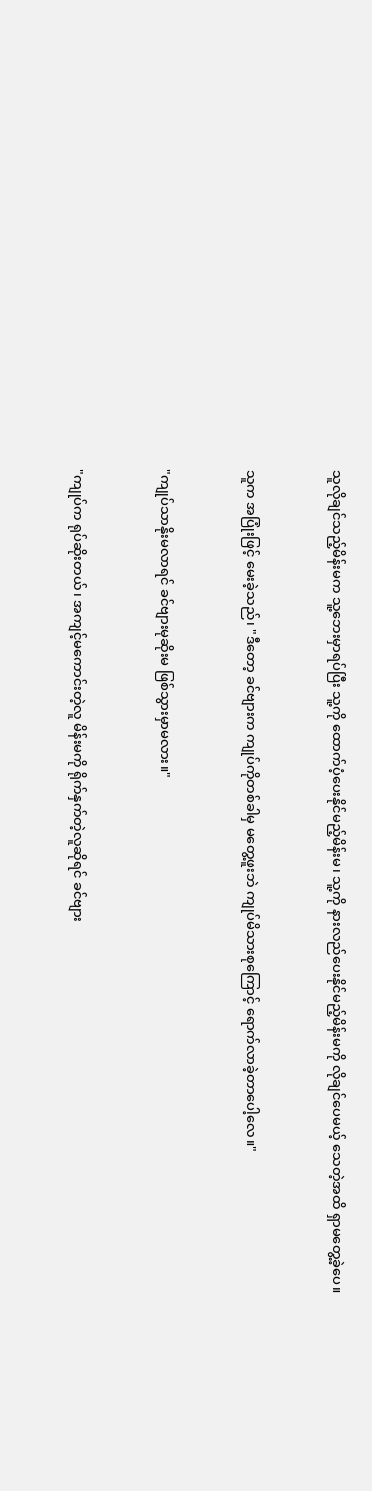သူလိုချင်သည့်မိန်းမက သူ့ဘေးမှာရပ်ပြီး သူ့ကို ထောက်ပံ့ပေးနိုင်မည့်မိန်းမ၊ သူ့ကို နားလည်ပေးနိုင်မည့်မိန်းမကို လိုချင်ပေမယ့် သေတဲ့အထိ ရှာမတွေ့ခဲ့ပေ။


သူက အပြုံးဖြင့် မေးခဲ့သည်၊ "ဒီတော့ ခင်ဗျားက ကျုပ်ကိုတစ်ခါမှ မတွေ့ဖူးဘဲ ကျုပ်မိသားစုကြောင့် ရောက်လာခဲ့တာပေါ့လေ။"


"ကျုပ်သာနိုးမလာရင် ခင်ဗျားမုဆိုးမ ဖြစ်သွားမှာမလား။"


"ကျုပ်က ရုပ်ဆိုးတယ်၊ အကျင့်မကောင်းတဲ့လူ မိန်းမကို ရိုက်နှက်တဲ့လူဆိုရင် ခင်ဗျား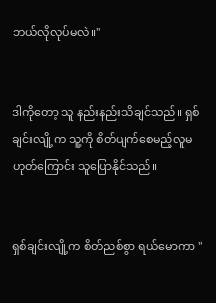ဘယ်လိုလုပ်မလဲ။"


ဒါကိုတော့ သူ နည်းနည်းသိချင်သည်။ ရှစ်ချင်းလျို့က သူ့ကို စိတ်ပျက်စေမည့်လူမဟုတ်ကြောင်း သူပြောနိုင်သည်။


ရှစ်ချင်းလျို့က စိတ်ညစ်စွာ ရယ်မောကာ "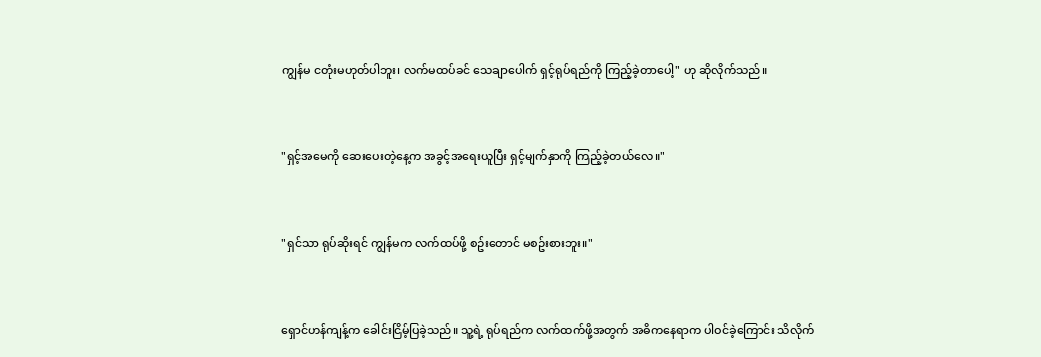ကျွန်မ ငတုံးမဟုတ်ပါဘူး၊ လက်မထပ်ခင် သေချာပေါက် ရှင့်ရုပ်ရည်ကို ကြည့်ခဲ့တာပေါ့" ဟု ဆိုလိုက်သည်။


"ရှင့်အမေကို ဆေးပေးတဲ့နေ့က အခွင့်အရေးယူပြီး ရှင့်မျက်နှာကို ကြည့်ခဲ့တယ်လေ။"


"ရှင်သာ ရုပ်ဆိုးရင် ကျွန်မက လက်ထပ်ဖို့ စဥ်းတောင် မစဥ်းစားဘူး။"


ရှောင်ဟန်ကျန့်က ခေါင်းငြိမ့်ပြခဲ့သည်။ သူ့ရဲ့ ရုပ်ရည်က လက်ထက်ဖို့အတွက် အဓိကနေရာက ပါဝင်ခဲ့ကြောင်း သိလိုက်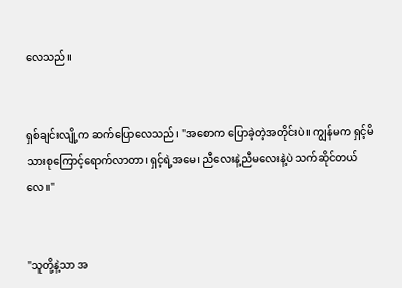လေသည်။


ရှစ်ချင်းလျို့က ဆက်ပြောလေသည်၊ "အစောက ပြောခဲ့တဲ့အတိုင်းပဲ။ ကျွန်မက ရှင့်မိသားစုကြောင့်ရောက်လာတာ၊ ရှင့်ရဲ့အမေ၊ ညီလေးနဲ့ညီမလေးနဲ့ပဲ သက်ဆိုင်တယ်လေ။"


"သူတို့နဲ့သာ အ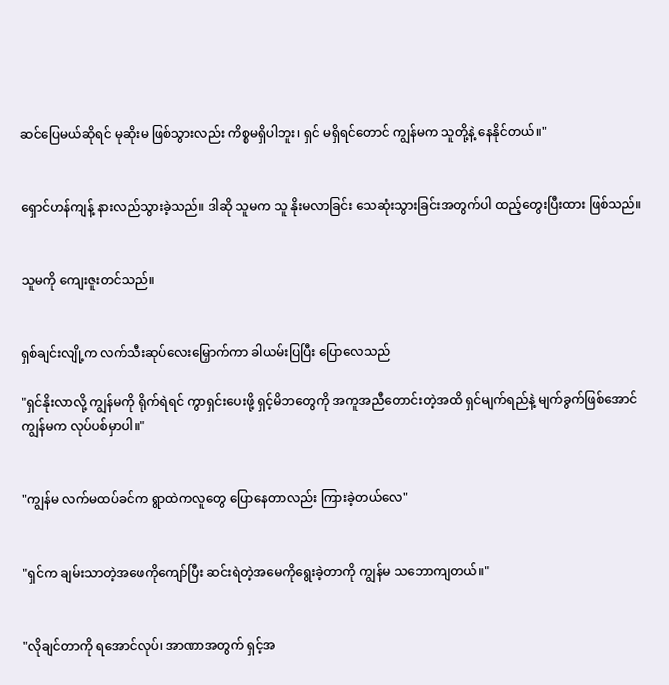ဆင်ပြေမယ်ဆိုရင် မုဆိုးမ ဖြစ်သွားလည်း ကိစ္စမရှိပါဘူး၊ ရှင် မရှိရင်တောင် ကျွန်မက သူတို့နဲ့ နေနိုင်တယ်။"


ရှောင်ဟန်ကျန့် နားလည်သွားခဲ့သည်။ ဒါဆို သူမက သူ နိုးမလာခြင်း သေဆုံးသွားခြင်းအတွက်ပါ ထည့်တွေးပြီးထား ဖြစ်သည်။


သူမကို ကျေးဇူးတင်သည်။


ရှစ်ချင်းလျို့က လက်သီးဆုပ်လေးမြှောက်ကာ ခါယမ်းပြပြီး ပြောလေသည်

"ရှင်နိုးလာလို့ ကျွန်မကို ရိုက်ရဲရင် ကွာရှင်းပေးဖို့ ရှင့်မိဘတွေကို အကူအညီတောင်းတဲ့အထိ ရှင်မျက်ရည်နဲ့ မျက်ခွက်ဖြစ်အောင် ကျွန်မက လုပ်ပစ်မှာပါ။"


"ကျွန်မ လက်မထပ်ခင်က ရွာထဲကလူတွေ ပြောနေတာလည်း ကြားခဲ့တယ်လေ"


"ရှင်က ချမ်းသာတဲ့အဖေကိုကျော်ပြီး ဆင်းရဲတဲ့အမေကိုရွေးခဲ့တာကို ကျွန်မ သဘောကျတယ်။"


"လိုချင်တာကို ရအောင်လုပ်၊ အာဏာအတွက် ရှင့်အ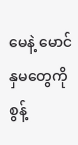မေနဲ့ မောင်နှမတွေကို စွန့်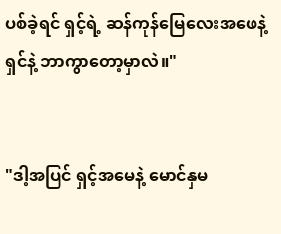ပစ်ခဲ့ရင် ရှင့်ရဲ့ ဆန်ကုန်မြေလေးအဖေနဲ့ ရှင်နဲ့ ဘာကွာတော့မှာလဲ။"


"ဒါ့အပြင် ရှင့်အမေနဲ့ မောင်နှမ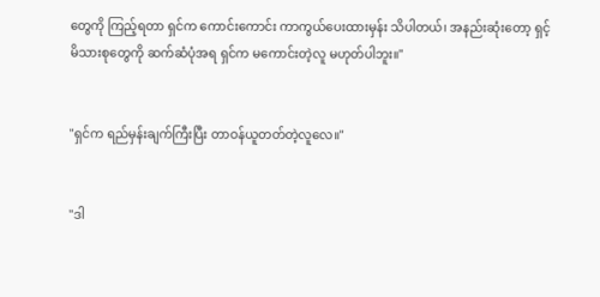တွေကို ကြည့်ရတာ ရှင်က ကောင်းကောင်း ကာကွယ်ပေးထားမှန်း သိပါတယ်၊ အနည်းဆုံးတော့ ရှင့်မိသားစုတွေကို ဆက်ဆံပုံအရ ရှင်က မကောင်းတဲ့လူ မဟုတ်ပါဘူး။"


"ရှင်က ရည်မှန်းချက်ကြီးပြီး တာဝန်ယူတတ်တဲ့လူလေ။"


"ဒါ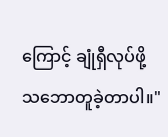ကြောင့် ချုံရှီလုပ်ဖို့ သဘောတူခဲ့တာပါ။"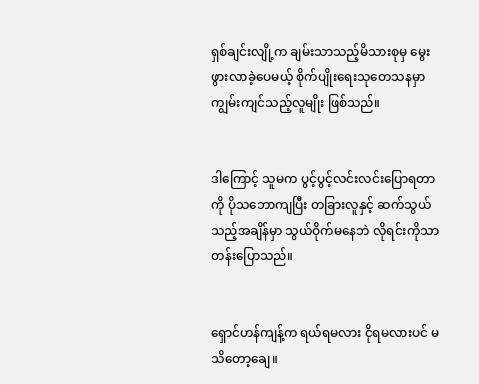ရှစ်ချင်းလျို့က ချမ်းသာသည့်မိသားစုမှ မွေးဖွားလာခဲ့ပေမယ့် စိုက်ပျိုးရေးသုတေသနမှာ ကျွမ်းကျင်သည့်လူမျိုး ဖြစ်သည်။


ဒါကြောင့် သူမက ပွင့်ပွင့်လင်းလင်းပြောရတာကို ပိုသဘောကျပြီး တခြားလူနှင့် ဆက်သွယ်သည့်အချိန်မှာ သွယ်ဝိုက်မနေဘဲ လိုရင်းကိုသာ တန်းပြောသည်။


ရှောင်ဟန်ကျန့်က ရယ်ရမလား ငိုရမလားပင် မသိတော့ချေ။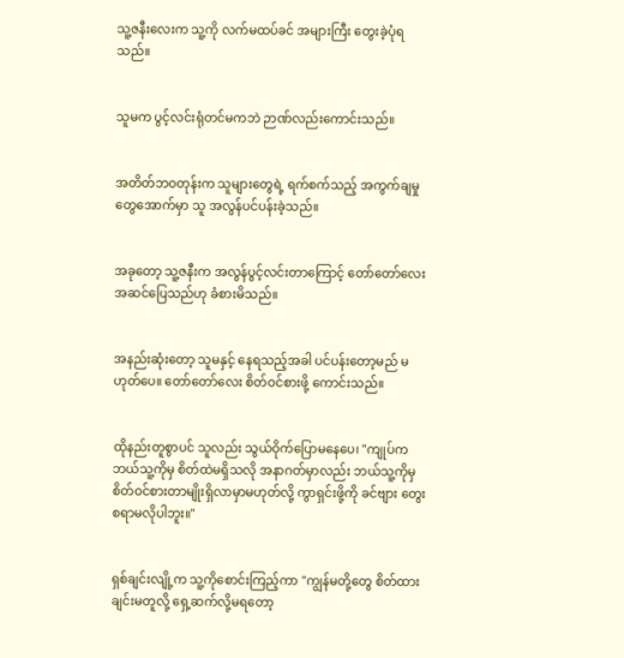သူ့ဇနီးလေးက သူ့ကို လက်မထပ်ခင် အများကြီး တွေးခဲ့ပုံရသည်။


သူမက ပွင့်လင်းရုံတင်မကဘဲ ဉာဏ်လည်းကောင်းသည်။


အတိတ်ဘဝတုန်းက သူများတွေရဲ့ ရက်စက်သည့် အကွက်ချမှုတွေအောက်မှာ သူ အလွန်ပင်ပန်းခဲ့သည်။


အခုတော့ သူ့ဇနီးက အလွန်ပွင့်လင်းတာကြောင့် တော်တော်လေး အဆင်ပြေသည်ဟု ခံစားမိသည်။


အနည်းဆုံးတော့ သူမနှင့် နေရသည့်အခါ ပင်ပန်းတော့မည် မဟုတ်ပေ။ တော်တော်လေး စိတ်ဝင်စားဖို့ ကောင်းသည်။


ထိုနည်းတူစွာပင် သူလည်း သွယ်ဝိုက်ပြောမနေပေ၊ "ကျုပ်က ဘယ်သူ့ကိုမှ စိတ်ထဲမရှိသလို အနာဂတ်မှာလည်း ဘယ်သူ့ကိုမှ စိတ်ဝင်စားတာမျိုးရှိလာမှာမဟုတ်လို့ ကွာရှင်းဖို့ကို ခင်ဗျား တွေးစရာမလိုပါဘူး။"


ရှစ်ချင်းလျို့က သူ့ကိုစောင်းကြည့်ကာ "ကျွန်မတို့တွေ စိတ်ထားချင်းမတူလို့ ရှေ့ဆက်လို့မရတော့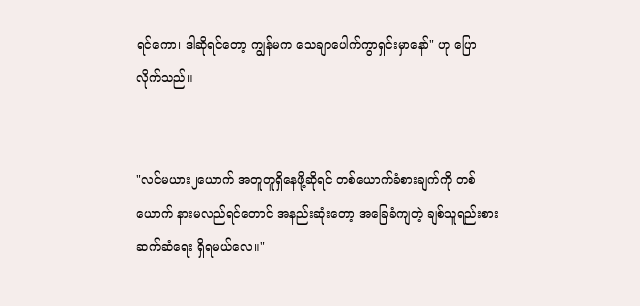ရင်ကော၊ ဒါဆိုရင်တော့ ကျွန်မက သေချာပေါက်ကွာရှင်းမှာနော်" ဟု ပြောလိုက်သည်။


"လင်မယား၂ယောက် အတူတူရှိနေဖို့ဆိုရင် တစ်ယောက်ခံစားချက်ကို တစ်ယောက် နားမလည်ရင်တောင် အနည်းဆုံးတော့ အခြေခံကျတဲ့ ချစ်သူရည်းစား ဆက်ဆံရေး ရှိရမယ်လေ။"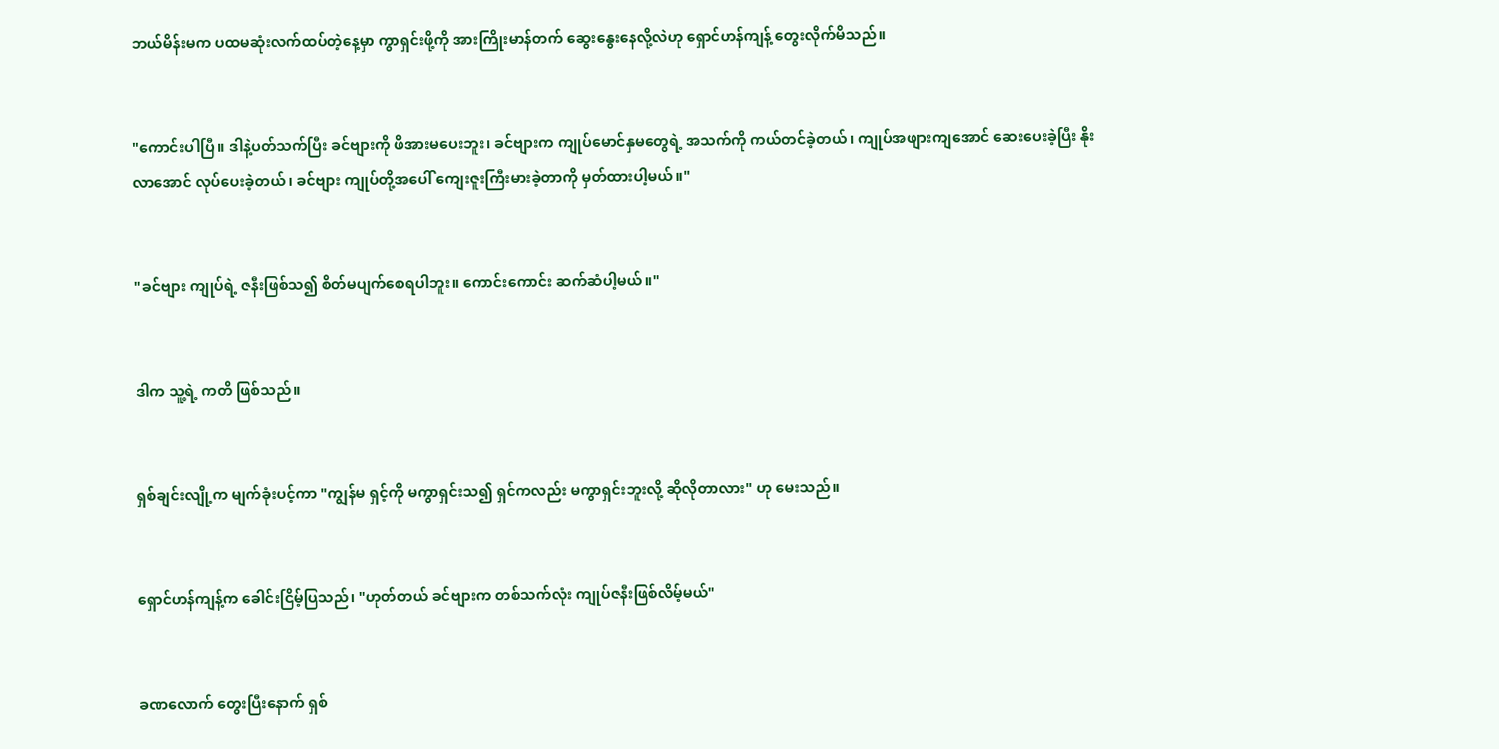ဘယ်မိန်းမက ပထမဆုံးလက်ထပ်တဲ့နေ့မှာ ကွာရှင်းဖို့ကို အားကြိုးမာန်တက် ဆွေးနွေးနေလို့လဲဟု ရှောင်ဟန်ကျန့် တွေးလိုက်မိသည်။


"ကောင်းပါပြီ။ ဒါနဲ့ပတ်သက်ပြီး ခင်ဗျားကို ဖိအားမပေးဘူး၊ ခင်ဗျားက ကျုပ်မောင်နှမတွေရဲ့ အသက်ကို ကယ်တင်ခဲ့တယ်၊ ကျုပ်အဖျားကျအောင် ဆေးပေးခဲ့ပြီး နိုးလာအောင် လုပ်ပေးခဲ့တယ်၊ ခင်ဗျား ကျုပ်တို့အပေါ် ကျေးဇူးကြီးမားခဲ့တာကို မှတ်ထားပါ့မယ်။"


"ခင်ဗျား ကျုပ်ရဲ့ ဇနီးဖြစ်သ၍ စိတ်မပျက်စေရပါဘူး။ ကောင်းကောင်း ဆက်ဆံပါ့မယ်။"


ဒါက သူ့ရဲ့ ကတိ ဖြစ်သည်။


ရှစ်ချင်းလျို့က မျက်ခုံးပင့်ကာ "ကျွန်မ ရှင့်ကို မကွာရှင်းသ၍ ရှင်ကလည်း မကွာရှင်းဘူးလို့ ဆိုလိုတာလား" ဟု မေးသည်။


ရှောင်ဟန်ကျန့်က ခေါင်းငြိမ့်ပြသည်၊ "ဟုတ်တယ် ခင်ဗျားက တစ်သက်လုံး ကျုပ်ဇနီးဖြစ်လိမ့်မယ်"


ခဏလောက် တွေးပြီးနောက် ရှစ်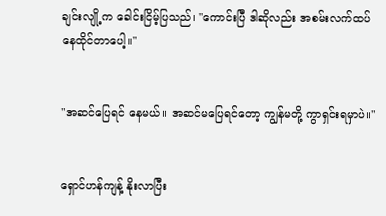ချင်းလျို့က ခေါင်းငြိမ့်ပြသည်၊ "ကောင်းပြီ ဒါဆိုလည်း အစမ်းလက်ထပ်နေထိုင်တာပေါ့။"


"အဆင်ပြေရင် နေမယ်။ အဆင်မပြေရင်တော့ ကျွန်မတို့ ကွာရှင်းရမှာပဲ။"


ရှောင်ဟန်ကျန့် နိုးလာပြီး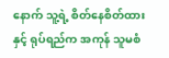နောက် သူ့ရဲ့ စိတ်နေစိတ်ထားနှင့် ရုပ်ရည်က အကုန် သူမစံ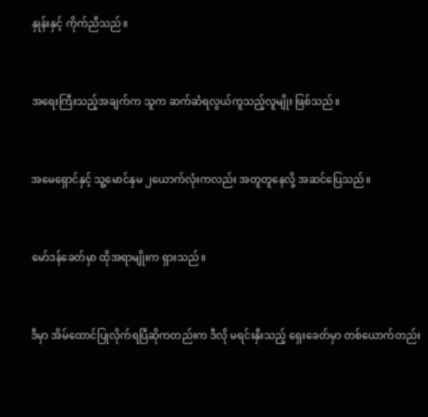နှုန်းနှင့် ကိုက်ညီသည်။


အရေးကြီးသည့်အချက်က သူက ဆက်ဆံရလွယ်ကူသည့်လူမျိုး ဖြစ်သည်။


အမေရှောင်နှင့် သူ့မောင်နှမ ၂ယောက်လုံးကလည်း အတူတူနေလို့ အဆင်ပြေသည်။


မော်ဒန်ခေတ်မှာ ထိုအရာမျိုးက ရှားသည်။


ဒီမှာ အိမ်ထောင်ပြုလိုက်ရပြီဆိုကတည်းက ဒီလို မရင်းနှီးသည့် ရှေးခေတ်မှာ တစ်ယောက်တည်း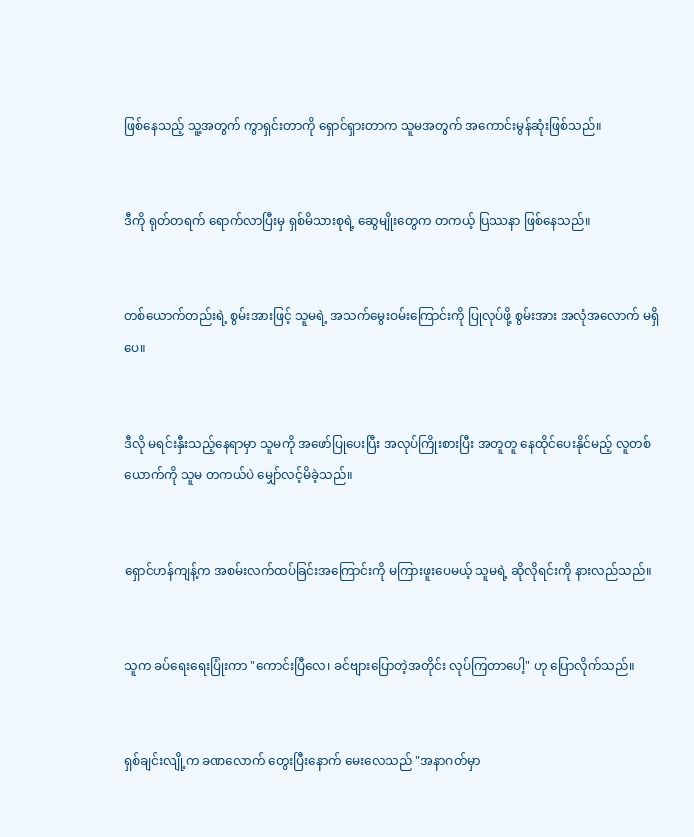ဖြစ်နေသည့် သူ့အတွက် ကွာရှင်းတာကို ရှောင်ရှားတာက သူမအတွက် အကောင်းမွန်ဆုံးဖြစ်သည်။


ဒီကို ရုတ်တရက် ရောက်လာပြီးမှ ရှစ်မိသားစုရဲ့ ဆွေမျိုးတွေက တကယ့် ပြဿနာ ဖြစ်နေသည်။


တစ်ယောက်တည်းရဲ့ စွမ်းအားဖြင့် သူမရဲ့ အသက်မွေးဝမ်းကြောင်းကို ပြုလုပ်ဖို့ စွမ်းအား အလုံအလောက် မရှိပေ။


ဒီလို မရင်းနှီးသည့်နေရာမှာ သူမကို အဖော်ပြုပေးပြီး အလုပ်ကြိုးစားပြီး အတူတူ နေထိုင်ပေးနိုင်မည့် လူတစ်ယောက်ကို သူမ တကယ်ပဲ မျှော်လင့်မိခဲ့သည်။


ရှောင်ဟန်ကျန့်က အစမ်းလက်ထပ်ခြင်းအကြောင်းကို မကြားဖူးပေမယ့် သူမရဲ့ ဆိုလိုရင်းကို နားလည်သည်။


သူက ခပ်ရေးရေးပြုံးကာ "ကောင်းပြီလေ၊ ခင်ဗျားပြောတဲ့အတိုင်း လုပ်ကြတာပေါ့" ဟု ပြောလိုက်သည်။


ရှစ်ချင်းလျို့က ခဏလောက် တွေးပြီးနောက် မေးလေသည် "အနာဂတ်မှာ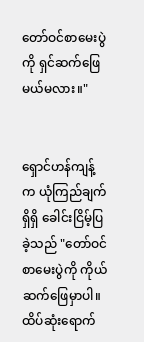တော်ဝင်စာမေးပွဲကို ရှင်ဆက်ဖြေမယ်မလား။"


ရှောင်ဟန်ကျန့်က ယုံကြည်ချက်ရှိရှိ ခေါင်းငြိမ့်ပြခဲ့သည် "တော်ဝင်စာမေးပွဲကို ကိုယ်ဆက်ဖြေမှာပါ။ ထိပ်ဆုံးရောက်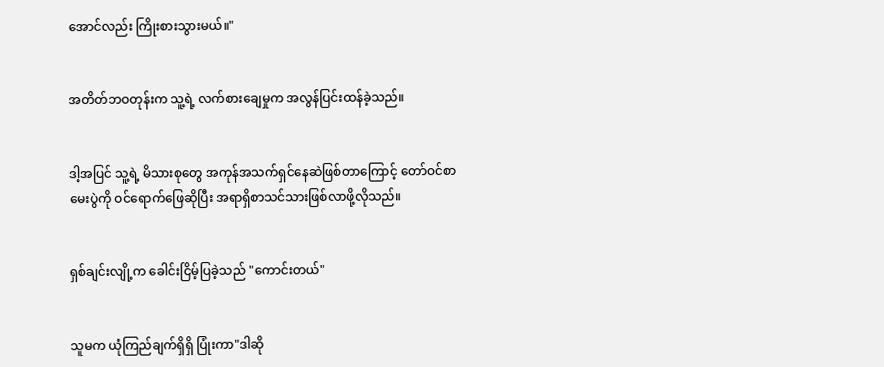အောင်လည်း ကြိုးစားသွားမယ်။"


အတိတ်ဘဝတုန်းက သူ့ရဲ့ လက်စားချေမှုက အလွန်ပြင်းထန်ခဲ့သည်။


ဒါ့အပြင် သူ့ရဲ့ မိသားစုတွေ အကုန်အသက်ရှင်နေဆဲဖြစ်တာကြောင့် တော်ဝင်စာမေးပွဲကို ဝင်ရောက်ဖြေဆိုပြီး အရာရှိစာသင်သားဖြစ်လာဖို့လိုသည်။


ရှစ်ချင်းလျို့က ခေါင်းငြိမ့်ပြခဲ့သည် "ကောင်းတယ်"


သူမက ယုံကြည်ချက်ရှိရှိ ပြုံးကာ"ဒါဆို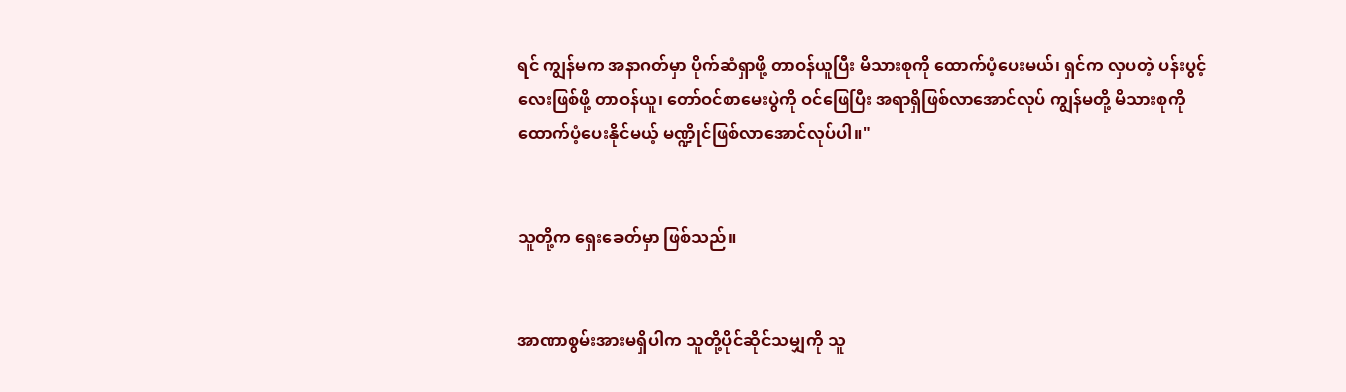ရင် ကျွန်မက အနာဂတ်မှာ ပိုက်ဆံရှာဖို့ တာဝန်ယူပြီး မိသားစုကို ထောက်ပံ့ပေးမယ်၊ ရှင်က လှပတဲ့ ပန်းပွင့်လေးဖြစ်ဖို့ တာဝန်ယူ၊ တော်ဝင်စာမေးပွဲကို ဝင်ဖြေပြီး အရာရှိဖြစ်လာအောင်လုပ် ကျွန်မတို့ မိသားစုကို ထောက်ပံ့ပေးနိုင်မယ့် မဏ္ဍိုင်ဖြစ်လာအောင်လုပ်ပါ။"


သူတို့က ရှေးခေတ်မှာ ဖြစ်သည်။


အာဏာစွမ်းအားမရှိပါက သူတို့ပိုင်ဆိုင်သမျှကို သူ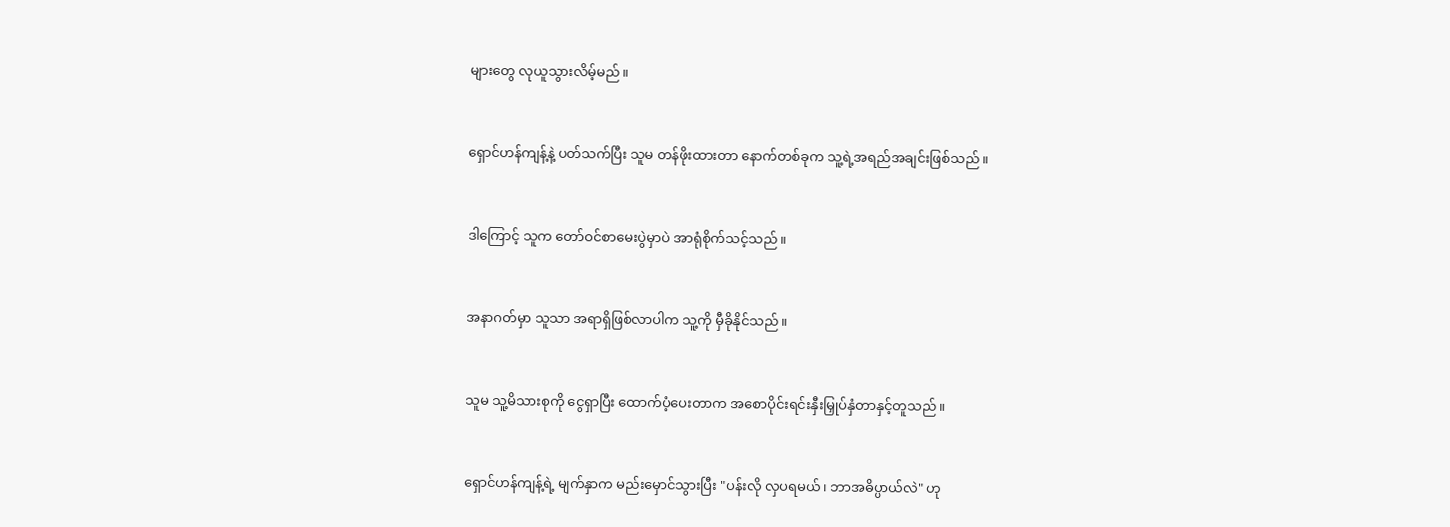များတွေ လုယူသွားလိမ့်မည်။


ရှောင်ဟန်ကျန့်နဲ့ ပတ်သက်ပြီး သူမ တန်ဖိုးထားတာ နောက်တစ်ခုက သူ့ရဲ့အရည်အချင်းဖြစ်သည်။


ဒါကြောင့် သူက တော်ဝင်စာမေးပွဲမှာပဲ အာရုံစိုက်သင့်သည်။


အနာဂတ်မှာ သူသာ အရာရှိဖြစ်လာပါက သူ့ကို မှီခိုနိုင်သည်။


သူမ သူ့မိသားစုကို ငွေရှာပြီး ထောက်ပံ့ပေးတာက အစောပိုင်းရင်းနှီးမြှုပ်နှံတာနှင့်တူသည်။


ရှောင်ဟန်ကျန့်ရဲ့ မျက်နှာက မည်းမှောင်သွားပြီး "ပန်းလို လှပရမယ်၊ ဘာအဓိပ္ပာယ်လဲ" ဟု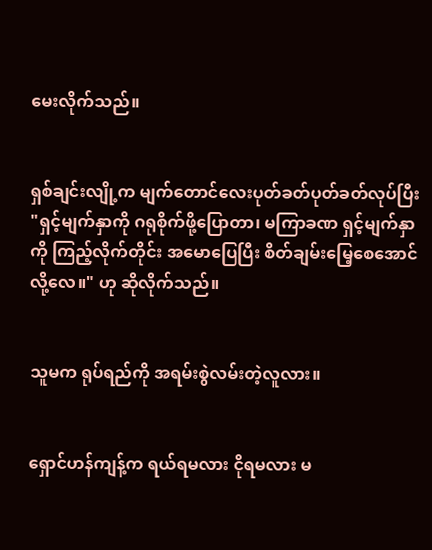မေးလိုက်သည်။


ရှစ်ချင်းလျို့က မျက်တောင်လေးပုတ်ခတ်ပုတ်ခတ်လုပ်ပြီး "ရှင့်မျက်နှာကို ဂရုစိုက်ဖို့ပြောတာ၊ မကြာခဏ ရှင့်မျက်နှာကို ကြည့်လိုက်တိုင်း အမောပြေပြီး စိတ်ချမ်းမြေ့စေအောင်လို့လေ။" ဟု ဆိုလိုက်သည်။


သူမက ရုပ်ရည်ကို အရမ်းစွဲလမ်းတဲ့လူလား။


ရှောင်ဟန်ကျန့်က ရယ်ရမလား ငိုရမလား မ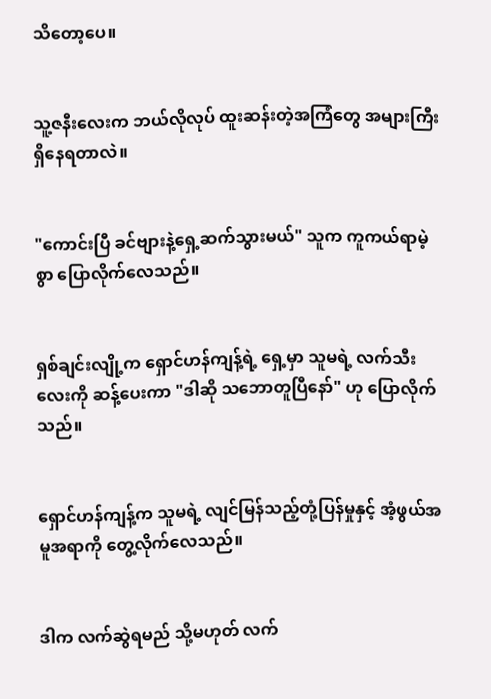သိတော့ပေ။


သူ့ဇနီးလေးက ဘယ်လိုလုပ် ထူးဆန်းတဲ့အကြံတွေ အများကြီးရှိနေရတာလဲ။


"ကောင်းပြီ ခင်ဗျားနဲ့ရှေ့ဆက်သွားမယ်" သူက ကူကယ်ရာမဲ့စွာ ပြောလိုက်လေသည်။


ရှစ်ချင်းလျို့က ရှောင်ဟန်ကျန့်ရဲ့ ရှေ့မှာ သူမရဲ့ လက်သီးလေးကို ဆန့်ပေးကာ "ဒါဆို သဘောတူပြီနော်" ဟု ပြောလိုက်သည်။


ရှောင်ဟန်ကျန့်က သူမရဲ့ လျင်မြန်သည့်တုံ့ပြန်မှုနှင့် အံ့ဖွယ်အမူအရာကို တွေ့လိုက်လေသည်။


ဒါက လက်ဆွဲရမည် သို့မဟုတ် လက်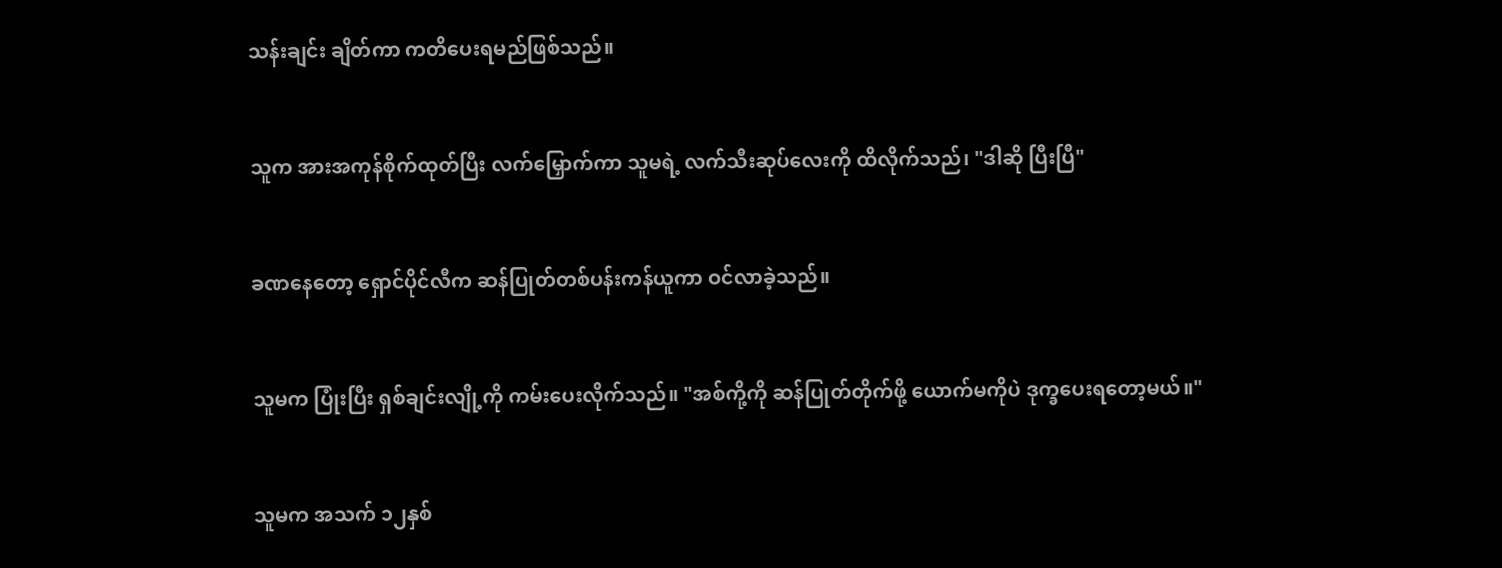သန်းချင်း ချိတ်ကာ ကတိပေးရမည်ဖြစ်သည်။


သူက အားအကုန်စိုက်ထုတ်ပြီး လက်မြှောက်ကာ သူမရဲ့ လက်သီးဆုပ်လေးကို ထိလိုက်သည်၊ "ဒါဆို ပြီးပြီ"


ခဏနေတော့ ရှောင်ပိုင်လီက ဆန်ပြုတ်တစ်ပန်းကန်ယူကာ ဝင်လာခဲ့သည်။


သူမက ပြုံးပြီး ရှစ်ချင်းလျို့ကို ကမ်းပေးလိုက်သည်။ "အစ်ကို့ကို ဆန်ပြုတ်တိုက်ဖို့ ယောက်မကိုပဲ ဒုက္ခပေးရတော့မယ်။"


သူမက အသက် ၁၂နှစ်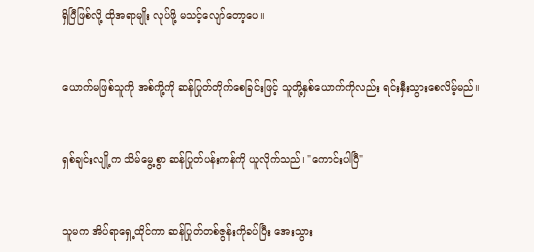ရှိပြီဖြစ်လို့ ထိုအရာမျိုး လုပ်ဖို့ မသင့်လျော်တော့ပေ။


ယောက်မဖြစ်သူကို အစ်ကို့ကို ဆန်ပြုတ်တိုက်စေခြင်းဖြင့် သူတို့နှစ်ယောက်ကိုလည်း ရင်းနှီးသွားစေလိမ့်မည်။


ရှစ်ချင်းလျို့က သိမ်မွေ့စွာ ဆန်ပြုတ်ပန်းကန်ကို ယူလိုက်သည်၊ "ကောင်းပါပြီ"


သူမက အိပ်ရာရှေ့ထိုင်ကာ ဆန်ပြုတ်တစ်ဇွန်းကိုခပ်ပြီး အေးသွား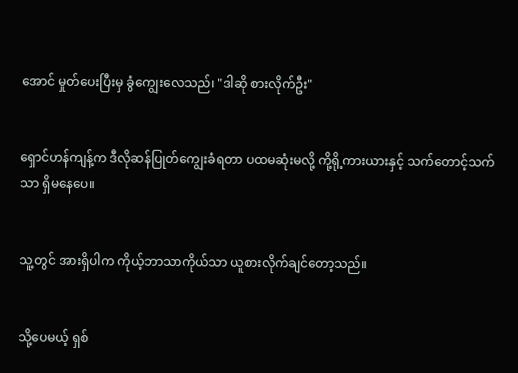အောင် မှုတ်ပေးပြီးမှ ခွံကျွေးလေသည်၊ "ဒါဆို စားလိုက်ဦး"


ရှောင်ဟန်ကျန့်က ဒီလိုဆန်ပြုတ်ကျွေးခံရတာ ပထမဆုံးမလို့ ကို့ရို့ကားယားနှင့် သက်တောင့်သက်သာ ရှိမနေပေ။


သူ့တွင် အားရှိပါက ကိုယ့်ဘာသာကိုယ်သာ ယူစားလိုက်ချင်တော့သည်။


သို့ပေမယ့် ရှစ်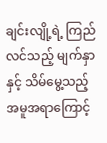ချင်းလျို့ရဲ့ ကြည်လင်သည့် မျက်နှာနှင့် သိမ်မွေ့သည့် အမူအရာကြောင့်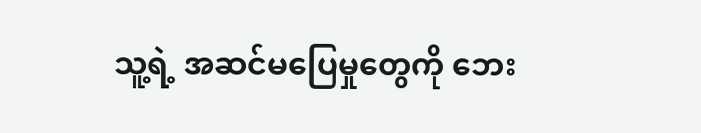သူ့ရဲ့ အဆင်မပြေမှုတွေကို ဘေး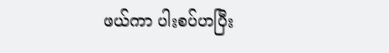ဖယ်ကာ ပါးစပ်ဟပြီး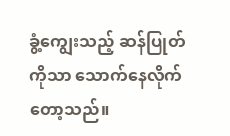ခွံ့ကျွေးသည့် ဆန်ပြုတ်ကိုသာ သောက်နေလိုက်တော့သည်။